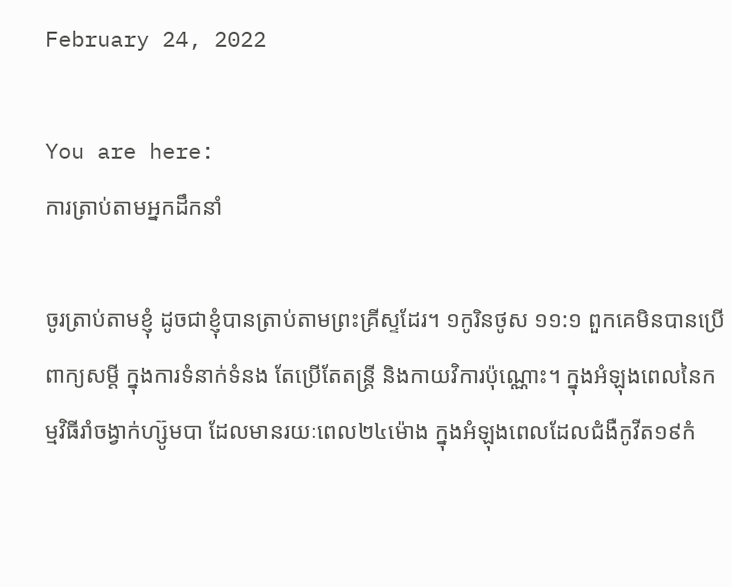February 24, 2022

You are here:
ការត្រាប់តាមអ្នកដឹកនាំ

ចូរត្រាប់តាមខ្ញុំ ដូចជាខ្ញុំបានត្រាប់តាមព្រះគ្រីស្ទដែរ។ ១កូរិនថូស ១១:១ ពួកគេមិនបានប្រើពាក្យសម្តី ក្នុងការទំនាក់ទំនង តែប្រើតែតន្រ្តី និងកាយវិការប៉ុណ្ណោះ។ ក្នុងអំឡុងពេលនៃកម្មវិធីរាំចង្វាក់ហ្ស៊ូមបា ដែលមានរយៈពេល២៤ម៉ោង ក្នុងអំឡុងពេលដែលជំងឺកូវីត១៩កំ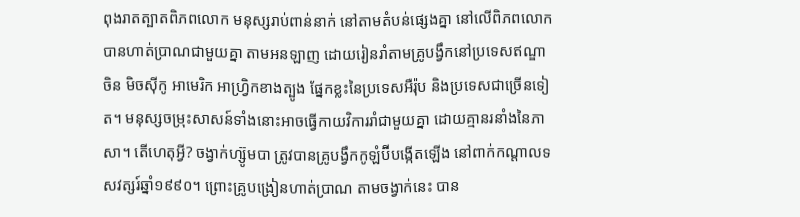ពុងរាតត្បាតពិភពលោក មនុស្សរាប់ពាន់នាក់ នៅតាមតំបន់ផ្សេងគ្នា នៅលើពិភពលោក បានហាត់ប្រាណជាមួយគ្នា តាមអនឡាញ ដោយរៀនរាំតាមគ្រូបង្វឹកនៅប្រទេសឥណ្ឌា ចិន មិចស៊ីកូ អាមេរិក អាហ្វ្រិកខាងត្បូង ផ្នែកខ្លះនៃប្រទេសអឺរ៉ុប និងប្រទេសជាច្រើនទៀត។ មនុស្សចម្រុះសាសន៍ទាំងនោះអាចធ្វើកាយវិការរាំជាមួយគ្នា ដោយគ្មានរនាំងនៃភាសា។ តើហេតុអ្វី? ចង្វាក់ហ្ស៊ូមបា ត្រូវបានគ្រូបង្វឹកកូឡំប៊ីបង្កើតឡើង នៅពាក់កណ្តាលទសវត្សរ៍ឆ្នាំ១៩៩០។ ព្រោះគ្រូបង្រៀនហាត់ប្រាណ តាមចង្វាក់នេះ បាន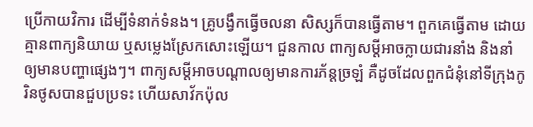ប្រើកាយវិការ ដើម្បីទំនាក់ទំនង។ គ្រូបង្វឹកធ្វើចលនា សិស្សក៏បានធ្វើតាម។ ពួកគេធ្វើតាម ដោយគ្មានពាក្យនិយាយ ឬសម្លេងស្រែកសោះឡើយ។ ជួនកាល ពាក្យសម្តីអាចក្លាយជារនាំង និងនាំឲ្យមានបញ្ហាផ្សេងៗ។ ពាក្យសម្តីអាចបណ្តាលឲ្យមានការភ័ន្តច្រឡំ គឺដូចដែលពួកជំនុំនៅទីក្រុងកូរិនថូសបានជួបប្រទះ ហើយសាវ័កប៉ុល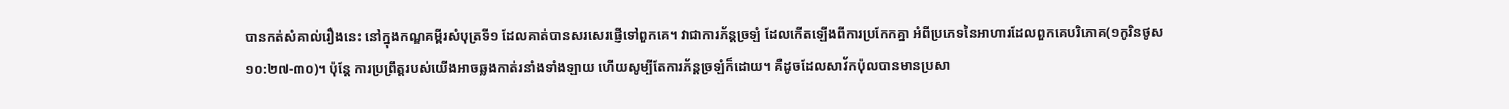បានកត់សំគាល់រឿងនេះ នៅក្នុងកណ្ឌគម្ពីរសំបុត្រទី១ ដែលគាត់បានសរសេរផ្ញើទៅពួកគេ។ វាជាការភ័ន្តច្រឡំ ដែលកើតឡើងពីការប្រកែកគ្នា អំពីប្រភេទនៃអាហារដែលពួកគេបរិភោគ(១កូរិនថូស ១០:២៧-៣០)។ ប៉ុន្តែ ការប្រព្រឹត្តរបស់យើងអាចឆ្លងកាត់រនាំងទាំងឡាយ ហើយសូម្បីតែការភ័ន្តច្រឡំក៏ដោយ។ គឺដូចដែលសាវ័កប៉ុលបានមានប្រសា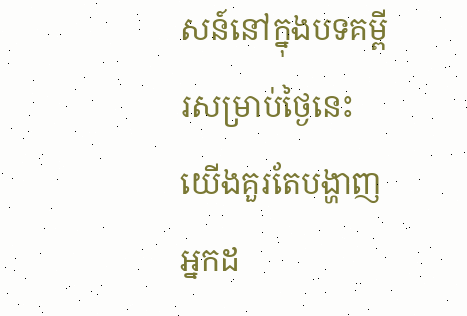សន៍នៅក្នុងបទគម្ពីរសម្រាប់ថ្ងៃនេះ យើងគួរតែបង្ហាញអ្នកដ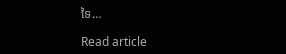ទៃ…

Read article